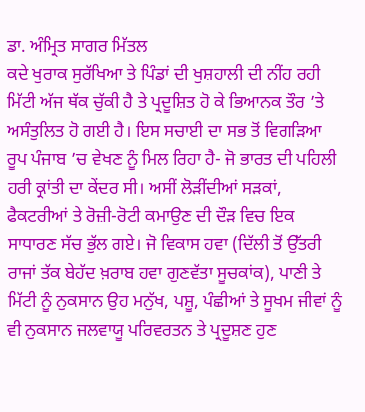ਡਾ. ਅੰਮ੍ਰਿਤ ਸਾਗਰ ਮਿੱਤਲ
ਕਦੇ ਖੁਰਾਕ ਸੁਰੱਖਿਆ ਤੇ ਪਿੰਡਾਂ ਦੀ ਖੁਸ਼ਹਾਲੀ ਦੀ ਨੀਂਹ ਰਹੀ ਮਿੱਟੀ ਅੱਜ ਥੱਕ ਚੁੱਕੀ ਹੈ ਤੇ ਪ੍ਰਦੂਸ਼ਿਤ ਹੋ ਕੇ ਭਿਆਨਕ ਤੌਰ ’ਤੇ ਅਸੰਤੁਲਿਤ ਹੋ ਗਈ ਹੈ। ਇਸ ਸਚਾਈ ਦਾ ਸਭ ਤੋਂ ਵਿਗੜਿਆ ਰੂਪ ਪੰਜਾਬ ’ਚ ਵੇਖਣ ਨੂੰ ਮਿਲ ਰਿਹਾ ਹੈ- ਜੋ ਭਾਰਤ ਦੀ ਪਹਿਲੀ ਹਰੀ ਕ੍ਰਾਂਤੀ ਦਾ ਕੇਂਦਰ ਸੀ। ਅਸੀਂ ਲੋੜੀਂਦੀਆਂ ਸੜਕਾਂ, ਫੈਕਟਰੀਆਂ ਤੇ ਰੋਜ਼ੀ-ਰੋਟੀ ਕਮਾਉਣ ਦੀ ਦੌੜ ਵਿਚ ਇਕ ਸਾਧਾਰਣ ਸੱਚ ਭੁੱਲ ਗਏ। ਜੋ ਵਿਕਾਸ ਹਵਾ (ਦਿੱਲੀ ਤੋਂ ਉੱਤਰੀ ਰਾਜਾਂ ਤੱਕ ਬੇਹੱਦ ਖ਼ਰਾਬ ਹਵਾ ਗੁਣਵੱਤਾ ਸੂਚਕਾਂਕ), ਪਾਣੀ ਤੇ ਮਿੱਟੀ ਨੂੰ ਨੁਕਸਾਨ ਉਹ ਮਨੁੱਖ, ਪਸ਼ੂ, ਪੰਛੀਆਂ ਤੇ ਸੂਖਮ ਜੀਵਾਂ ਨੂੰ ਵੀ ਨੁਕਸਾਨ ਜਲਵਾਯੂ ਪਰਿਵਰਤਨ ਤੇ ਪ੍ਰਦੂਸ਼ਣ ਹੁਣ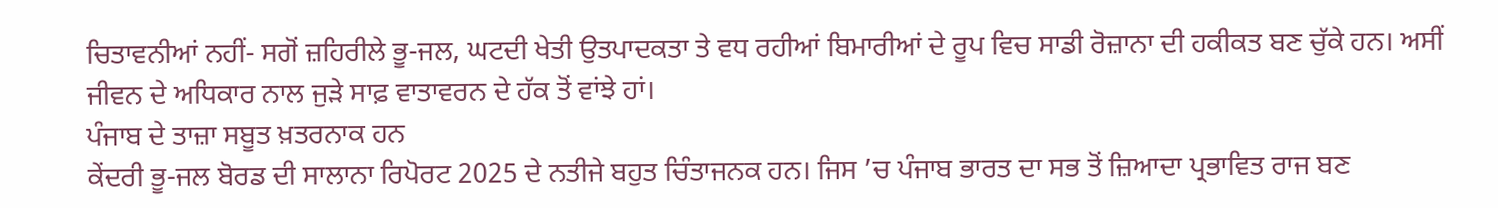ਚਿਤਾਵਨੀਆਂ ਨਹੀਂ- ਸਗੋਂ ਜ਼ਹਿਰੀਲੇ ਭੂ-ਜਲ, ਘਟਦੀ ਖੇਤੀ ਉਤਪਾਦਕਤਾ ਤੇ ਵਧ ਰਹੀਆਂ ਬਿਮਾਰੀਆਂ ਦੇ ਰੂਪ ਵਿਚ ਸਾਡੀ ਰੋਜ਼ਾਨਾ ਦੀ ਹਕੀਕਤ ਬਣ ਚੁੱਕੇ ਹਨ। ਅਸੀਂ ਜੀਵਨ ਦੇ ਅਧਿਕਾਰ ਨਾਲ ਜੁੜੇ ਸਾਫ਼ ਵਾਤਾਵਰਨ ਦੇ ਹੱਕ ਤੋਂ ਵਾਂਝੇ ਹਾਂ।
ਪੰਜਾਬ ਦੇ ਤਾਜ਼ਾ ਸਬੂਤ ਖ਼ਤਰਨਾਕ ਹਨ
ਕੇਂਦਰੀ ਭੂ-ਜਲ ਬੋਰਡ ਦੀ ਸਾਲਾਨਾ ਰਿਪੋਰਟ 2025 ਦੇ ਨਤੀਜੇ ਬਹੁਤ ਚਿੰਤਾਜਨਕ ਹਨ। ਜਿਸ ’ਚ ਪੰਜਾਬ ਭਾਰਤ ਦਾ ਸਭ ਤੋਂ ਜ਼ਿਆਦਾ ਪ੍ਰਭਾਵਿਤ ਰਾਜ ਬਣ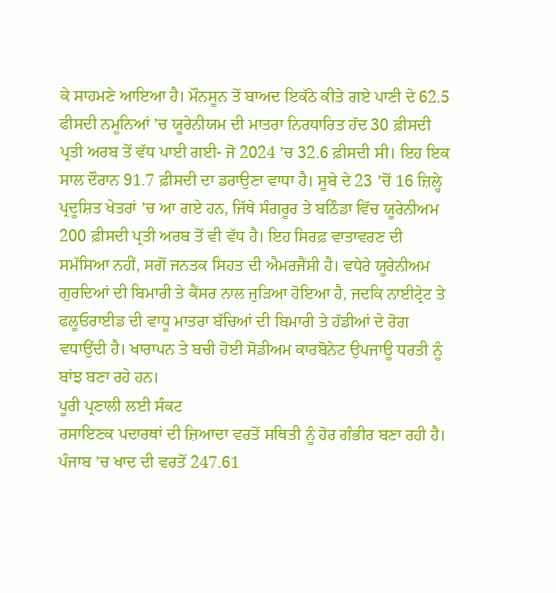ਕੇ ਸਾਹਮਣੇ ਆਇਆ ਹੈ। ਮੌਨਸੂਨ ਤੋਂ ਬਾਅਦ ਇਕੱਠੇ ਕੀਤੇ ਗਏ ਪਾਣੀ ਦੇ 62.5 ਫੀਸਦੀ ਨਮੂਨਿਆਂ ’ਚ ਯੂਰੇਨੀਯਮ ਦੀ ਮਾਤਰਾ ਨਿਰਧਾਰਿਤ ਹੱਦ 30 ਫ਼ੀਸਦੀ ਪ੍ਰਤੀ ਅਰਬ ਤੋਂ ਵੱਧ ਪਾਈ ਗਈ- ਜੋ 2024 ’ਚ 32.6 ਫ਼ੀਸਦੀ ਸੀ। ਇਹ ਇਕ ਸਾਲ ਦੌਰਾਨ 91.7 ਫ਼ੀਸਦੀ ਦਾ ਡਰਾਉਣਾ ਵਾਧਾ ਹੈ। ਸੂਬੇ ਦੇ 23 ’ਚੋਂ 16 ਜ਼ਿਲ੍ਹੇ ਪ੍ਰਦੂਸ਼ਿਤ ਖੇਤਰਾਂ ’ਚ ਆ ਗਏ ਹਨ, ਜਿੱਥੇ ਸੰਗਰੂਰ ਤੇ ਬਠਿੰਡਾ ਵਿੱਚ ਯੂਰੇਨੀਅਮ 200 ਫ਼ੀਸਦੀ ਪ੍ਰਤੀ ਅਰਬ ਤੋਂ ਵੀ ਵੱਧ ਹੈ। ਇਹ ਸਿਰਫ਼ ਵਾਤਾਵਰਣ ਦੀ ਸਮੱਸਿਆ ਨਹੀਂ, ਸਗੋਂ ਜਨਤਕ ਸਿਹਤ ਦੀ ਐਮਰਜੈਂਸੀ ਹੈ। ਵਧੇਰੇ ਯੂਰੇਨੀਅਮ ਗੁਰਦਿਆਂ ਦੀ ਬਿਮਾਰੀ ਤੇ ਕੈਂਸਰ ਨਾਲ ਜੁੜਿਆ ਹੋਇਆ ਹੈ, ਜਦਕਿ ਨਾਈਟ੍ਰੇਟ ਤੇ ਫਲੂਓਰਾਈਡ ਦੀ ਵਾਧੂ ਮਾਤਰਾ ਬੱਚਿਆਂ ਦੀ ਬਿਮਾਰੀ ਤੇ ਹੱਡੀਆਂ ਦੇ ਰੋਗ ਵਧਾਉਂਦੀ ਹੈ। ਖਾਰਾਪਨ ਤੇ ਬਚੀ ਹੋਈ ਸੋਡੀਅਮ ਕਾਰਬੋਨੇਟ ਉਪਜਾਊ ਧਰਤੀ ਨੂੰ ਬਾਂਝ ਬਣਾ ਰਹੇ ਹਨ।
ਪੂਰੀ ਪ੍ਰਣਾਲੀ ਲਈ ਸੰਕਟ
ਰਸਾਇਣਕ ਪਦਾਰਥਾਂ ਦੀ ਜ਼ਿਆਦਾ ਵਰਤੋਂ ਸਥਿਤੀ ਨੂੰ ਹੋਰ ਗੰਭੀਰ ਬਣਾ ਰਹੀ ਹੈ। ਪੰਜਾਬ ’ਚ ਖਾਦ ਦੀ ਵਰਤੋਂ 247.61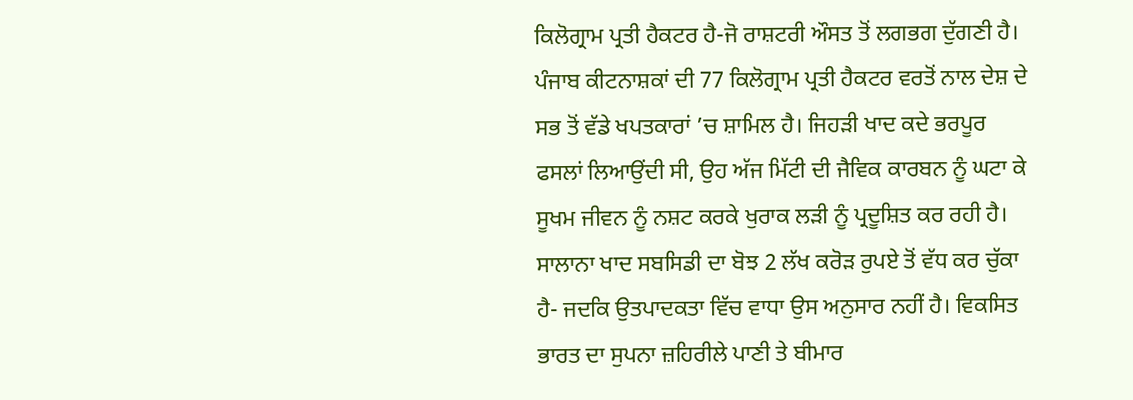ਕਿਲੋਗ੍ਰਾਮ ਪ੍ਰਤੀ ਹੈਕਟਰ ਹੈ-ਜੋ ਰਾਸ਼ਟਰੀ ਔਸਤ ਤੋਂ ਲਗਭਗ ਦੁੱਗਣੀ ਹੈ। ਪੰਜਾਬ ਕੀਟਨਾਸ਼ਕਾਂ ਦੀ 77 ਕਿਲੋਗ੍ਰਾਮ ਪ੍ਰਤੀ ਹੈਕਟਰ ਵਰਤੋਂ ਨਾਲ ਦੇਸ਼ ਦੇ ਸਭ ਤੋਂ ਵੱਡੇ ਖਪਤਕਾਰਾਂ ’ਚ ਸ਼ਾਮਿਲ ਹੈ। ਜਿਹੜੀ ਖਾਦ ਕਦੇ ਭਰਪੂਰ ਫਸਲਾਂ ਲਿਆਉਂਦੀ ਸੀ, ਉਹ ਅੱਜ ਮਿੱਟੀ ਦੀ ਜੈਵਿਕ ਕਾਰਬਨ ਨੂੰ ਘਟਾ ਕੇ ਸੂਖਮ ਜੀਵਨ ਨੂੰ ਨਸ਼ਟ ਕਰਕੇ ਖੁਰਾਕ ਲੜੀ ਨੂੰ ਪ੍ਰਦੂਸ਼ਿਤ ਕਰ ਰਹੀ ਹੈ। ਸਾਲਾਨਾ ਖਾਦ ਸਬਸਿਡੀ ਦਾ ਬੋਝ 2 ਲੱਖ ਕਰੋੜ ਰੁਪਏ ਤੋਂ ਵੱਧ ਕਰ ਚੁੱਕਾ ਹੈ- ਜਦਕਿ ਉਤਪਾਦਕਤਾ ਵਿੱਚ ਵਾਧਾ ਉਸ ਅਨੁਸਾਰ ਨਹੀਂ ਹੈ। ਵਿਕਸਿਤ ਭਾਰਤ ਦਾ ਸੁਪਨਾ ਜ਼ਹਿਰੀਲੇ ਪਾਣੀ ਤੇ ਬੀਮਾਰ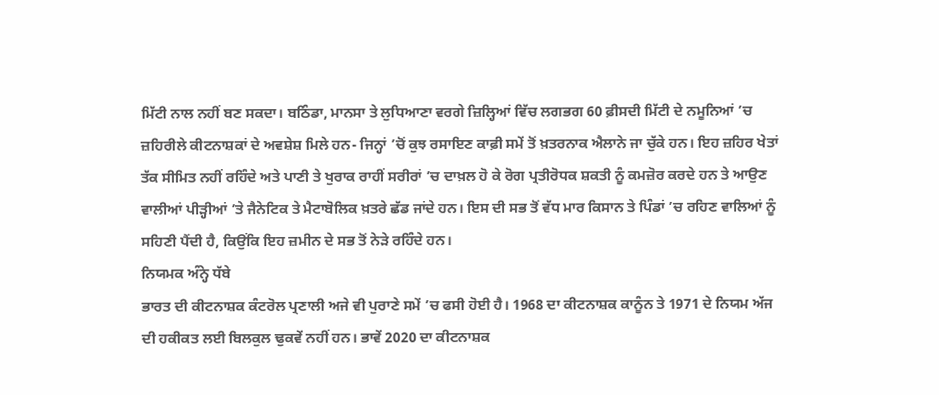ਮਿੱਟੀ ਨਾਲ ਨਹੀਂ ਬਣ ਸਕਦਾ। ਬਠਿੰਡਾ, ਮਾਨਸਾ ਤੇ ਲੁਧਿਆਣਾ ਵਰਗੇ ਜ਼ਿਲ੍ਹਿਆਂ ਵਿੱਚ ਲਗਭਗ 60 ਫ਼ੀਸਦੀ ਮਿੱਟੀ ਦੇ ਨਮੂਨਿਆਂ ’ਚ ਜ਼ਹਿਰੀਲੇ ਕੀਟਨਾਸ਼ਕਾਂ ਦੇ ਅਵਸ਼ੇਸ਼ ਮਿਲੇ ਹਨ- ਜਿਨ੍ਹਾਂ ’ਚੋਂ ਕੁਝ ਰਸਾਇਣ ਕਾਫ਼ੀ ਸਮੇਂ ਤੋਂ ਖ਼ਤਰਨਾਕ ਐਲਾਨੇ ਜਾ ਚੁੱਕੇ ਹਨ। ਇਹ ਜ਼ਹਿਰ ਖੇਤਾਂ ਤੱਕ ਸੀਮਿਤ ਨਹੀਂ ਰਹਿੰਦੇ ਅਤੇ ਪਾਣੀ ਤੇ ਖੁਰਾਕ ਰਾਹੀਂ ਸਰੀਰਾਂ ’ਚ ਦਾਖ਼ਲ ਹੋ ਕੇ ਰੋਗ ਪ੍ਰਤੀਰੋਧਕ ਸ਼ਕਤੀ ਨੂੰ ਕਮਜ਼ੋਰ ਕਰਦੇ ਹਨ ਤੇ ਆਉਣ ਵਾਲੀਆਂ ਪੀੜ੍ਹੀਆਂ ’ਤੇ ਜੈਨੇਟਿਕ ਤੇ ਮੈਟਾਬੋਲਿਕ ਖ਼ਤਰੇ ਛੱਡ ਜਾਂਦੇ ਹਨ। ਇਸ ਦੀ ਸਭ ਤੋਂ ਵੱਧ ਮਾਰ ਕਿਸਾਨ ਤੇ ਪਿੰਡਾਂ ’ਚ ਰਹਿਣ ਵਾਲਿਆਂ ਨੂੰ ਸਹਿਣੀ ਪੈਂਦੀ ਹੈ, ਕਿਉਂਕਿ ਇਹ ਜ਼ਮੀਨ ਦੇ ਸਭ ਤੋਂ ਨੇੜੇ ਰਹਿੰਦੇ ਹਨ।
ਨਿਯਮਕ ਅੰਨ੍ਹੇ ਧੱਬੇ
ਭਾਰਤ ਦੀ ਕੀਟਨਾਸ਼ਕ ਕੰਟਰੋਲ ਪ੍ਰਣਾਲੀ ਅਜੇ ਵੀ ਪੁਰਾਣੇ ਸਮੇਂ ’ਚ ਫਸੀ ਹੋਈ ਹੈ। 1968 ਦਾ ਕੀਟਨਾਸ਼ਕ ਕਾਨੂੰਨ ਤੇ 1971 ਦੇ ਨਿਯਮ ਅੱਜ ਦੀ ਹਕੀਕਤ ਲਈ ਬਿਲਕੁਲ ਢੁਕਵੇਂ ਨਹੀਂ ਹਨ। ਭਾਵੇਂ 2020 ਦਾ ਕੀਟਨਾਸ਼ਕ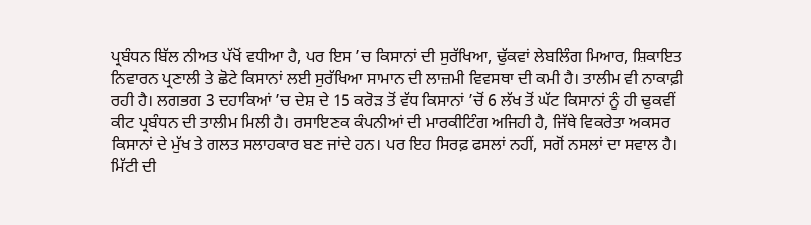ਪ੍ਰਬੰਧਨ ਬਿੱਲ ਨੀਅਤ ਪੱਖੋਂ ਵਧੀਆ ਹੈ, ਪਰ ਇਸ ’ਚ ਕਿਸਾਨਾਂ ਦੀ ਸੁਰੱਖਿਆ, ਢੁੱਕਵਾਂ ਲੇਬਲਿੰਗ ਮਿਆਰ, ਸ਼ਿਕਾਇਤ ਨਿਵਾਰਨ ਪ੍ਰਣਾਲੀ ਤੇ ਛੋਟੇ ਕਿਸਾਨਾਂ ਲਈ ਸੁਰੱਖਿਆ ਸਾਮਾਨ ਦੀ ਲਾਜ਼ਮੀ ਵਿਵਸਥਾ ਦੀ ਕਮੀ ਹੈ। ਤਾਲੀਮ ਵੀ ਨਾਕਾਫ਼ੀ ਰਹੀ ਹੈ। ਲਗਭਗ 3 ਦਹਾਕਿਆਂ ’ਚ ਦੇਸ਼ ਦੇ 15 ਕਰੋੜ ਤੋਂ ਵੱਧ ਕਿਸਾਨਾਂ ’ਚੋਂ 6 ਲੱਖ ਤੋਂ ਘੱਟ ਕਿਸਾਨਾਂ ਨੂੰ ਹੀ ਢੁਕਵੀਂ ਕੀਟ ਪ੍ਰਬੰਧਨ ਦੀ ਤਾਲੀਮ ਮਿਲੀ ਹੈ। ਰਸਾਇਣਕ ਕੰਪਨੀਆਂ ਦੀ ਮਾਰਕੀਟਿੰਗ ਅਜਿਹੀ ਹੈ, ਜਿੱਥੇ ਵਿਕਰੇਤਾ ਅਕਸਰ ਕਿਸਾਨਾਂ ਦੇ ਮੁੱਖ ਤੇ ਗਲਤ ਸਲਾਹਕਾਰ ਬਣ ਜਾਂਦੇ ਹਨ। ਪਰ ਇਹ ਸਿਰਫ਼ ਫਸਲਾਂ ਨਹੀਂ, ਸਗੋਂ ਨਸਲਾਂ ਦਾ ਸਵਾਲ ਹੈ।
ਮਿੱਟੀ ਦੀ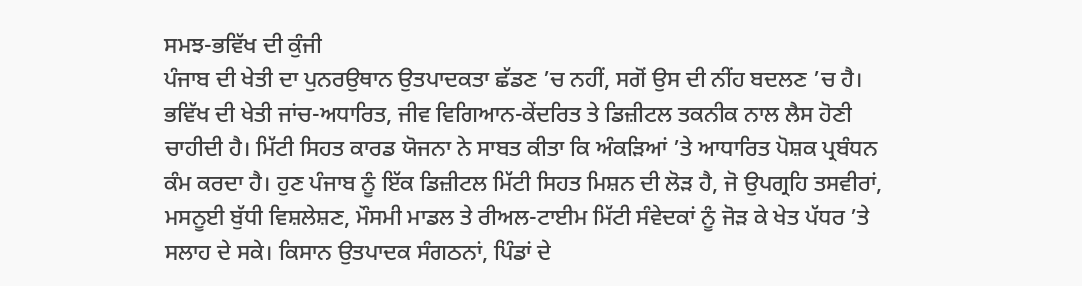ਸਮਝ-ਭਵਿੱਖ ਦੀ ਕੁੰਜੀ
ਪੰਜਾਬ ਦੀ ਖੇਤੀ ਦਾ ਪੁਨਰਉਥਾਨ ਉਤਪਾਦਕਤਾ ਛੱਡਣ ’ਚ ਨਹੀਂ, ਸਗੋਂ ਉਸ ਦੀ ਨੀਂਹ ਬਦਲਣ ’ਚ ਹੈ। ਭਵਿੱਖ ਦੀ ਖੇਤੀ ਜਾਂਚ-ਅਧਾਰਿਤ, ਜੀਵ ਵਿਗਿਆਨ-ਕੇਂਦਰਿਤ ਤੇ ਡਿਜ਼ੀਟਲ ਤਕਨੀਕ ਨਾਲ ਲੈਸ ਹੋਣੀ ਚਾਹੀਦੀ ਹੈ। ਮਿੱਟੀ ਸਿਹਤ ਕਾਰਡ ਯੋਜਨਾ ਨੇ ਸਾਬਤ ਕੀਤਾ ਕਿ ਅੰਕੜਿਆਂ ’ਤੇ ਆਧਾਰਿਤ ਪੋਸ਼ਕ ਪ੍ਰਬੰਧਨ ਕੰਮ ਕਰਦਾ ਹੈ। ਹੁਣ ਪੰਜਾਬ ਨੂੰ ਇੱਕ ਡਿਜ਼ੀਟਲ ਮਿੱਟੀ ਸਿਹਤ ਮਿਸ਼ਨ ਦੀ ਲੋੜ ਹੈ, ਜੋ ਉਪਗ੍ਰਹਿ ਤਸਵੀਰਾਂ, ਮਸਨੂਈ ਬੁੱਧੀ ਵਿਸ਼ਲੇਸ਼ਣ, ਮੌਸਮੀ ਮਾਡਲ ਤੇ ਰੀਅਲ-ਟਾਈਮ ਮਿੱਟੀ ਸੰਵੇਦਕਾਂ ਨੂੰ ਜੋੜ ਕੇ ਖੇਤ ਪੱਧਰ ’ਤੇ ਸਲਾਹ ਦੇ ਸਕੇ। ਕਿਸਾਨ ਉਤਪਾਦਕ ਸੰਗਠਨਾਂ, ਪਿੰਡਾਂ ਦੇ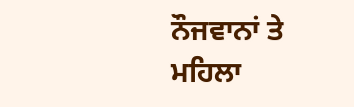ਨੌਜਵਾਨਾਂ ਤੇ ਮਹਿਲਾ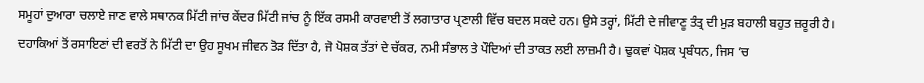ਸਮੂਹਾਂ ਦੁਆਰਾ ਚਲਾਏ ਜਾਣ ਵਾਲੇ ਸਥਾਨਕ ਮਿੱਟੀ ਜਾਂਚ ਕੇਂਦਰ ਮਿੱਟੀ ਜਾਂਚ ਨੂੰ ਇੱਕ ਰਸਮੀ ਕਾਰਵਾਈ ਤੋਂ ਲਗਾਤਾਰ ਪ੍ਰਣਾਲੀ ਵਿੱਚ ਬਦਲ ਸਕਦੇ ਹਨ। ਉਸੇ ਤਰ੍ਹਾਂ, ਮਿੱਟੀ ਦੇ ਜੀਵਾਣੂ ਤੰਤ੍ਰ ਦੀ ਮੁੜ ਬਹਾਲੀ ਬਹੁਤ ਜ਼ਰੂਰੀ ਹੈ। ਦਹਾਕਿਆਂ ਤੋਂ ਰਸਾਇਣਾਂ ਦੀ ਵਰਤੋਂ ਨੇ ਮਿੱਟੀ ਦਾ ਉਹ ਸੂਖਮ ਜੀਵਨ ਤੋੜ ਦਿੱਤਾ ਹੈ, ਜੋ ਪੋਸ਼ਕ ਤੱਤਾਂ ਦੇ ਚੱਕਰ, ਨਮੀ ਸੰਭਾਲ ਤੇ ਪੌਦਿਆਂ ਦੀ ਤਾਕਤ ਲਈ ਲਾਜ਼ਮੀ ਹੈ। ਢੁਕਵਾਂ ਪੋਸ਼ਕ ਪ੍ਰਬੰਧਨ, ਜਿਸ ’ਚ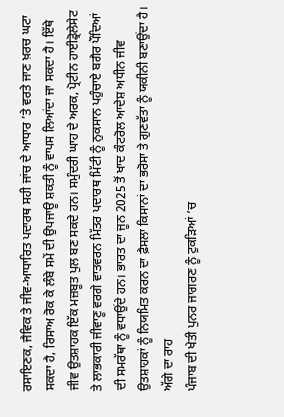ਰਸਾਇਣਕ, ਜੈਵਿਕ ਤੇ ਜੀਵ-ਆਧਾਰਿਤ ਪਦਾਰਥ ਸਹੀ ਜਾਂਚ ਦੇ ਆਧਾਰ ’ਤੇ ਵਰਤੇ ਜਾਣ ਖ਼ਰਚ ਘਟਾ ਸਕਦਾ ਹੈ, ਰਿਸਾਅ ਰੋਕ ਕੇ ਲੰਬੇ ਸਮੇਂ ਦੀ ਉਪਜਾਊ ਸ਼ਕਤੀ ਨੂੰ ਵਾਪਸ ਲਿਆਂਦਾ ਜਾ ਸਕਦਾ ਹੈ। ਇੱਥੇ ਜੀਵ ਉਤਸ਼ਾਹਕ ਇੱਕ ਮਜ਼ਬੂਤ ਪੁਲ ਬਣ ਸਕਦੇ ਹਨ। ਸਮੁੰਦਰੀ ਘਾਹ ਦੇ ਅਰਕ, ਪ੍ਰੋਟੀਨ ਹਾਈਡ੍ਰੋਲੇਸੇਟ ਤੇ ਲਾਭਕਾਰੀ ਜੀਵਾਣੂ ਵਰਗੇ ਵਾਤਵਰਨ ਮਿੱਤਰ ਪਦਾਰਥ ਮਿੱਟੀ ਨੂੰ ਨੁਕਸਾਨ ਪਹੁੰਚਾਏ ਬਗੈਰ ਪੌਦਿਆਂ ਦੀ ਸਮਰੱਥਾ ਨੂੰ ਵਧਾਉਂਦੇ ਹਨ। ਭਾਰਤ ਦਾ ਜੂਨ 2025 ਤੋਂ ਖਾਦ ਕੰਟਰੋਲ ਆਦੇਸ਼ ਅਧੀਨ ਜੀਵ ਉਤਸ਼ਾਹਕਾਂ ਨੂੰ ਨਿਯਮਿਤ ਕਰਨ ਦਾ ਫ਼ੈਸਲਾ ਕਿਸਾਨਾਂ ਦਾ ਭਰੋਸਾ ਤੇ ਗੁਣਵੱਤਾ ਨੂੰ ਯਕੀਨੀ ਬਣਾਉਂਦਾ ਹੈ।
ਅੱਗੇ ਦਾ ਰਾਹ
ਪੰਜਾਬ ਦੀ ਖੇਤੀ ਪੁਨਰ ਜਾਗਰਣ ਨੂੰ ਟੁਕੜਿਆਂ ’ਚ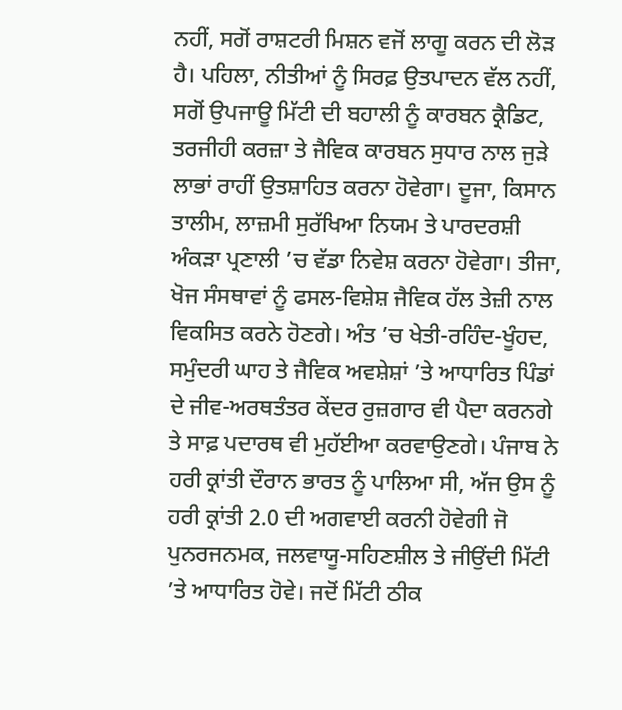ਨਹੀਂ, ਸਗੋਂ ਰਾਸ਼ਟਰੀ ਮਿਸ਼ਨ ਵਜੋਂ ਲਾਗੂ ਕਰਨ ਦੀ ਲੋੜ ਹੈ। ਪਹਿਲਾ, ਨੀਤੀਆਂ ਨੂੰ ਸਿਰਫ਼ ਉਤਪਾਦਨ ਵੱਲ ਨਹੀਂ, ਸਗੋਂ ਉਪਜਾਊ ਮਿੱਟੀ ਦੀ ਬਹਾਲੀ ਨੂੰ ਕਾਰਬਨ ਕ੍ਰੈਡਿਟ, ਤਰਜੀਹੀ ਕਰਜ਼ਾ ਤੇ ਜੈਵਿਕ ਕਾਰਬਨ ਸੁਧਾਰ ਨਾਲ ਜੁੜੇ ਲਾਭਾਂ ਰਾਹੀਂ ਉਤਸ਼ਾਹਿਤ ਕਰਨਾ ਹੋਵੇਗਾ। ਦੂਜਾ, ਕਿਸਾਨ ਤਾਲੀਮ, ਲਾਜ਼ਮੀ ਸੁਰੱਖਿਆ ਨਿਯਮ ਤੇ ਪਾਰਦਰਸ਼ੀ ਅੰਕੜਾ ਪ੍ਰਣਾਲੀ ’ਚ ਵੱਡਾ ਨਿਵੇਸ਼ ਕਰਨਾ ਹੋਵੇਗਾ। ਤੀਜਾ, ਖੋਜ ਸੰਸਥਾਵਾਂ ਨੂੰ ਫਸਲ-ਵਿਸ਼ੇਸ਼ ਜੈਵਿਕ ਹੱਲ ਤੇਜ਼ੀ ਨਾਲ ਵਿਕਸਿਤ ਕਰਨੇ ਹੋਣਗੇ। ਅੰਤ ’ਚ ਖੇਤੀ-ਰਹਿੰਦ-ਖੂੰਹਦ, ਸਮੁੰਦਰੀ ਘਾਹ ਤੇ ਜੈਵਿਕ ਅਵਸ਼ੇਸ਼ਾਂ ’ਤੇ ਆਧਾਰਿਤ ਪਿੰਡਾਂ ਦੇ ਜੀਵ-ਅਰਥਤੰਤਰ ਕੇਂਦਰ ਰੁਜ਼ਗਾਰ ਵੀ ਪੈਦਾ ਕਰਨਗੇ ਤੇ ਸਾਫ਼ ਪਦਾਰਥ ਵੀ ਮੁਹੱਈਆ ਕਰਵਾਉਣਗੇ। ਪੰਜਾਬ ਨੇ ਹਰੀ ਕ੍ਰਾਂਤੀ ਦੌਰਾਨ ਭਾਰਤ ਨੂੰ ਪਾਲਿਆ ਸੀ, ਅੱਜ ਉਸ ਨੂੰ ਹਰੀ ਕ੍ਰਾਂਤੀ 2.0 ਦੀ ਅਗਵਾਈ ਕਰਨੀ ਹੋਵੇਗੀ ਜੋ ਪੁਨਰਜਨਮਕ, ਜਲਵਾਯੂ-ਸਹਿਣਸ਼ੀਲ ਤੇ ਜੀਉਂਦੀ ਮਿੱਟੀ ’ਤੇ ਆਧਾਰਿਤ ਹੋਵੇ। ਜਦੋਂ ਮਿੱਟੀ ਠੀਕ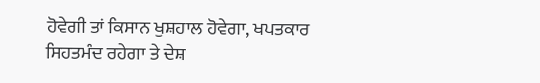ਹੋਵੇਗੀ ਤਾਂ ਕਿਸਾਨ ਖੁਸ਼ਹਾਲ ਹੋਵੇਗਾ, ਖਪਤਕਾਰ ਸਿਹਤਮੰਦ ਰਹੇਗਾ ਤੇ ਦੇਸ਼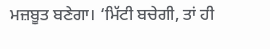ਮਜ਼ਬੂਤ ਬਣੇਗਾ। ‘ਮਿੱਟੀ ਬਚੇਗੀ, ਤਾਂ ਹੀ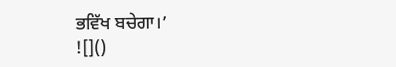ਭਵਿੱਖ ਬਚੇਗਾ।’
![]()